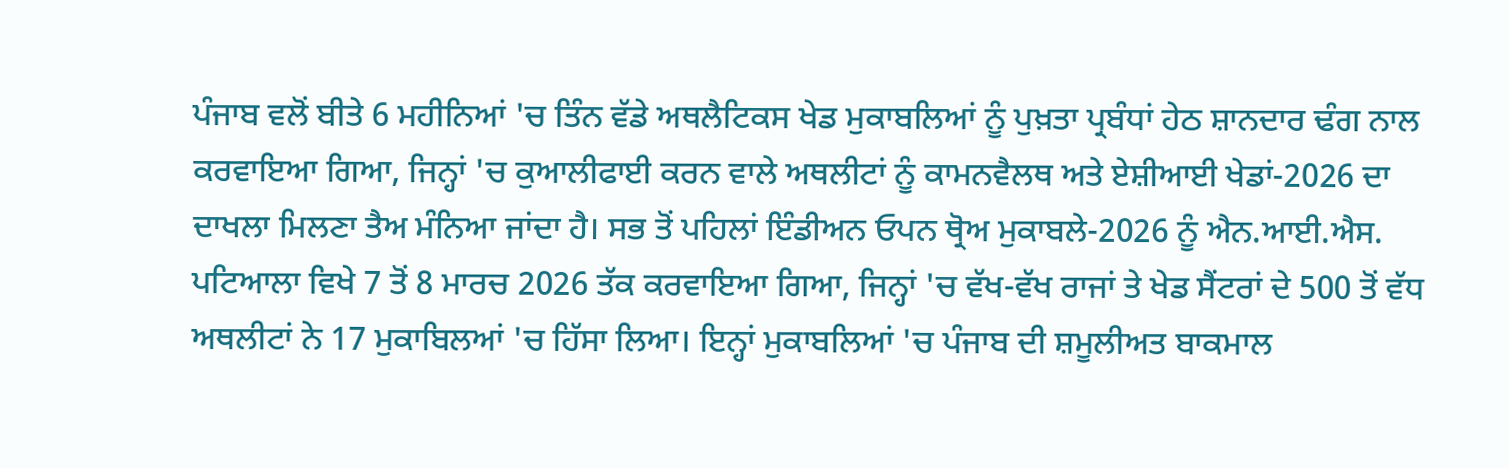ਪੰਜਾਬ ਵਲੋਂ ਬੀਤੇ 6 ਮਹੀਨਿਆਂ 'ਚ ਤਿੰਨ ਵੱਡੇ ਅਥਲੈਟਿਕਸ ਖੇਡ ਮੁਕਾਬਲਿਆਂ ਨੂੰ ਪੁਖ਼ਤਾ ਪ੍ਰਬੰਧਾਂ ਹੇਠ ਸ਼ਾਨਦਾਰ ਢੰਗ ਨਾਲ ਕਰਵਾਇਆ ਗਿਆ, ਜਿਨ੍ਹਾਂ 'ਚ ਕੁਆਲੀਫਾਈ ਕਰਨ ਵਾਲੇ ਅਥਲੀਟਾਂ ਨੂੰ ਕਾਮਨਵੈਲਥ ਅਤੇ ਏਸ਼ੀਆਈ ਖੇਡਾਂ-2026 ਦਾ ਦਾਖਲਾ ਮਿਲਣਾ ਤੈਅ ਮੰਨਿਆ ਜਾਂਦਾ ਹੈ। ਸਭ ਤੋਂ ਪਹਿਲਾਂ ਇੰਡੀਅਨ ਓਪਨ ਥ੍ਰੋਅ ਮੁਕਾਬਲੇ-2026 ਨੂੰ ਐਨ.ਆਈ.ਐਸ. ਪਟਿਆਲਾ ਵਿਖੇ 7 ਤੋਂ 8 ਮਾਰਚ 2026 ਤੱਕ ਕਰਵਾਇਆ ਗਿਆ, ਜਿਨ੍ਹਾਂ 'ਚ ਵੱਖ-ਵੱਖ ਰਾਜਾਂ ਤੇ ਖੇਡ ਸੈਂਟਰਾਂ ਦੇ 500 ਤੋਂ ਵੱਧ ਅਥਲੀਟਾਂ ਨੇ 17 ਮੁਕਾਬਿਲਆਂ 'ਚ ਹਿੱਸਾ ਲਿਆ। ਇਨ੍ਹਾਂ ਮੁਕਾਬਲਿਆਂ 'ਚ ਪੰਜਾਬ ਦੀ ਸ਼ਮੂਲੀਅਤ ਬਾਕਮਾਲ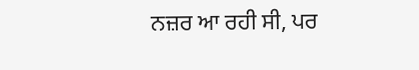ਨਜ਼ਰ ਆ ਰਹੀ ਸੀ, ਪਰ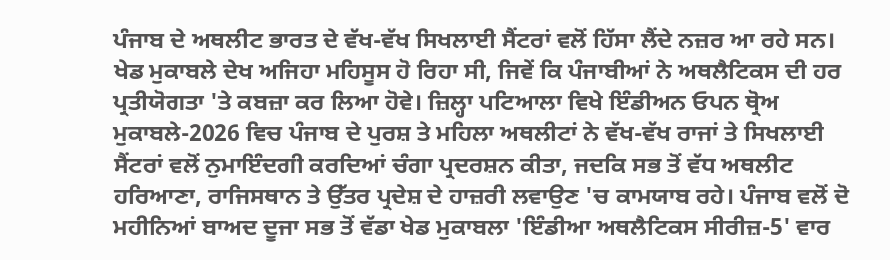ਪੰਜਾਬ ਦੇ ਅਥਲੀਟ ਭਾਰਤ ਦੇ ਵੱਖ-ਵੱਖ ਸਿਖਲਾਈ ਸੈਂਟਰਾਂ ਵਲੋਂ ਹਿੱਸਾ ਲੈਂਦੇ ਨਜ਼ਰ ਆ ਰਹੇ ਸਨ। ਖੇਡ ਮੁਕਾਬਲੇ ਦੇਖ ਅਜਿਹਾ ਮਹਿਸੂਸ ਹੋ ਰਿਹਾ ਸੀ, ਜਿਵੇਂ ਕਿ ਪੰਜਾਬੀਆਂ ਨੇ ਅਥਲੈਟਿਕਸ ਦੀ ਹਰ ਪ੍ਰਤੀਯੋਗਤਾ 'ਤੇ ਕਬਜ਼ਾ ਕਰ ਲਿਆ ਹੋਵੇ। ਜ਼ਿਲ੍ਹਾ ਪਟਿਆਲਾ ਵਿਖੇ ਇੰਡੀਅਨ ਓਪਨ ਥ੍ਰੋਅ ਮੁਕਾਬਲੇ-2026 ਵਿਚ ਪੰਜਾਬ ਦੇ ਪੁਰਸ਼ ਤੇ ਮਹਿਲਾ ਅਥਲੀਟਾਂ ਨੇ ਵੱਖ-ਵੱਖ ਰਾਜਾਂ ਤੇ ਸਿਖਲਾਈ ਸੈਂਟਰਾਂ ਵਲੋਂ ਨੁਮਾਇੰਦਗੀ ਕਰਦਿਆਂ ਚੰਗਾ ਪ੍ਰਦਰਸ਼ਨ ਕੀਤਾ, ਜਦਕਿ ਸਭ ਤੋਂ ਵੱਧ ਅਥਲੀਟ ਹਰਿਆਣਾ, ਰਾਜਿਸਥਾਨ ਤੇ ਉੱਤਰ ਪ੍ਰਦੇਸ਼ ਦੇ ਹਾਜ਼ਰੀ ਲਵਾਉਣ 'ਚ ਕਾਮਯਾਬ ਰਹੇ। ਪੰਜਾਬ ਵਲੋਂ ਦੋ ਮਹੀਨਿਆਂ ਬਾਅਦ ਦੂਜਾ ਸਭ ਤੋਂ ਵੱਡਾ ਖੇਡ ਮੁਕਾਬਲਾ 'ਇੰਡੀਆ ਅਥਲੈਟਿਕਸ ਸੀਰੀਜ਼-5' ਵਾਰ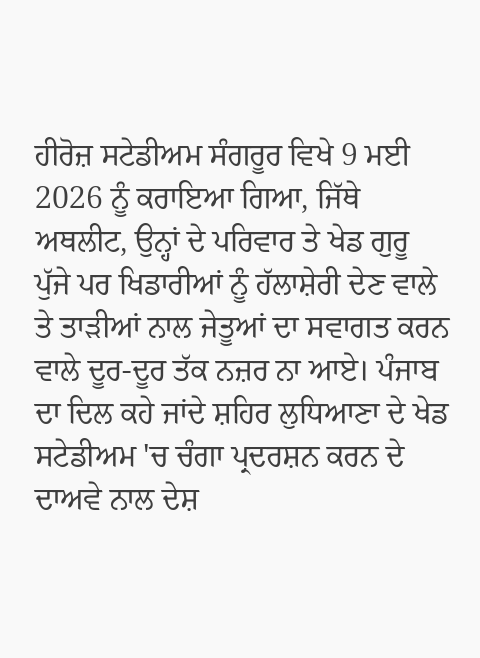ਹੀਰੋਜ਼ ਸਟੇਡੀਅਮ ਸੰਗਰੂਰ ਵਿਖੇ 9 ਮਈ 2026 ਨੂੰ ਕਰਾਇਆ ਗਿਆ, ਜਿੱਥੇ ਅਥਲੀਟ, ਉਨ੍ਹਾਂ ਦੇ ਪਰਿਵਾਰ ਤੇ ਖੇਡ ਗੁਰੂ ਪੁੱਜੇ ਪਰ ਖਿਡਾਰੀਆਂ ਨੂੰ ਹੱਲਾਸ਼ੇਰੀ ਦੇਣ ਵਾਲੇ ਤੇ ਤਾੜੀਆਂ ਨਾਲ ਜੇਤੂਆਂ ਦਾ ਸਵਾਗਤ ਕਰਨ ਵਾਲੇ ਦੂਰ-ਦੂਰ ਤੱਕ ਨਜ਼ਰ ਨਾ ਆਏ। ਪੰਜਾਬ ਦਾ ਦਿਲ ਕਹੇ ਜਾਂਦੇ ਸ਼ਹਿਰ ਲੁਧਿਆਣਾ ਦੇ ਖੇਡ ਸਟੇਡੀਅਮ 'ਚ ਚੰਗਾ ਪ੍ਰਦਰਸ਼ਨ ਕਰਨ ਦੇ ਦਾਅਵੇ ਨਾਲ ਦੇਸ਼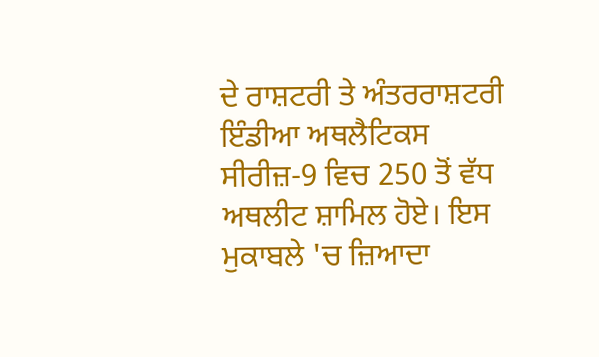ਦੇ ਰਾਸ਼ਟਰੀ ਤੇ ਅੰਤਰਰਾਸ਼ਟਰੀ ਇੰਡੀਆ ਅਥਲੈਟਿਕਸ ਸੀਰੀਜ਼-9 ਵਿਚ 250 ਤੋਂ ਵੱਧ ਅਥਲੀਟ ਸ਼ਾਮਿਲ ਹੋਏ। ਇਸ ਮੁਕਾਬਲੇ 'ਚ ਜ਼ਿਆਦਾ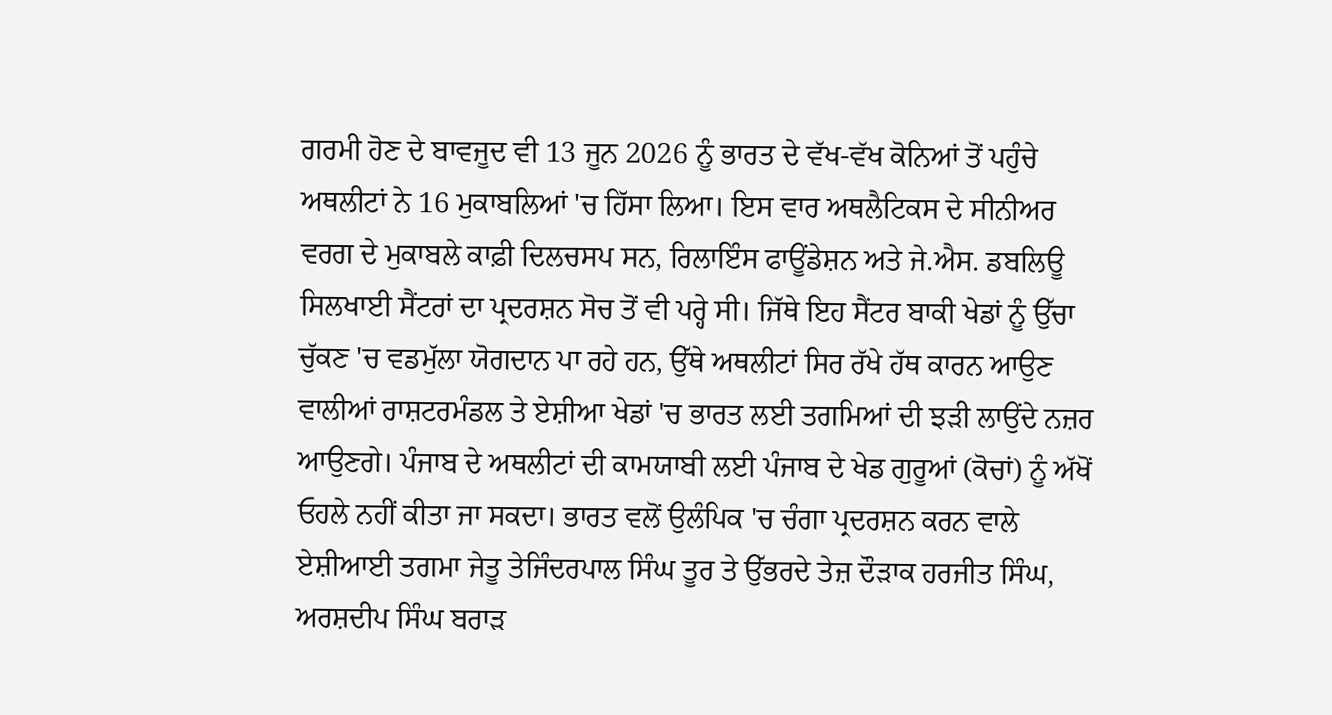ਗਰਮੀ ਹੋਣ ਦੇ ਬਾਵਜੂਦ ਵੀ 13 ਜੂਨ 2026 ਨੂੰ ਭਾਰਤ ਦੇ ਵੱਖ-ਵੱਖ ਕੋਨਿਆਂ ਤੋਂ ਪਹੁੰਚੇ ਅਥਲੀਟਾਂ ਨੇ 16 ਮੁਕਾਬਲਿਆਂ 'ਚ ਹਿੱਸਾ ਲਿਆ। ਇਸ ਵਾਰ ਅਥਲੈਟਿਕਸ ਦੇ ਸੀਨੀਅਰ ਵਰਗ ਦੇ ਮੁਕਾਬਲੇ ਕਾਫ਼ੀ ਦਿਲਚਸਪ ਸਨ, ਰਿਲਾਇੰਸ ਫਾਊਂਡੇਸ਼ਨ ਅਤੇ ਜੇ.ਐਸ. ਡਬਲਿਊ ਸਿਲਖਾਈ ਸੈਂਟਰਾਂ ਦਾ ਪ੍ਰਦਰਸ਼ਨ ਸੋਚ ਤੋਂ ਵੀ ਪਰ੍ਹੇ ਸੀ। ਜਿੱਥੇ ਇਹ ਸੈਂਟਰ ਬਾਕੀ ਖੇਡਾਂ ਨੂੰ ਉੱਚਾ ਚੁੱਕਣ 'ਚ ਵਡਮੁੱਲਾ ਯੋਗਦਾਨ ਪਾ ਰਹੇ ਹਨ, ਉੱਥੇ ਅਥਲੀਟਾਂ ਸਿਰ ਰੱਖੇ ਹੱਥ ਕਾਰਨ ਆਉਣ ਵਾਲੀਆਂ ਰਾਸ਼ਟਰਮੰਡਲ ਤੇ ਏਸ਼ੀਆ ਖੇਡਾਂ 'ਚ ਭਾਰਤ ਲਈ ਤਗਮਿਆਂ ਦੀ ਝੜੀ ਲਾਉਂਦੇ ਨਜ਼ਰ ਆਉਣਗੇ। ਪੰਜਾਬ ਦੇ ਅਥਲੀਟਾਂ ਦੀ ਕਾਮਯਾਬੀ ਲਈ ਪੰਜਾਬ ਦੇ ਖੇਡ ਗੁਰੂਆਂ (ਕੋਚਾਂ) ਨੂੰ ਅੱਖੋਂ ਓਹਲੇ ਨਹੀਂ ਕੀਤਾ ਜਾ ਸਕਦਾ। ਭਾਰਤ ਵਲੋਂ ਉਲੰਪਿਕ 'ਚ ਚੰਗਾ ਪ੍ਰਦਰਸ਼ਨ ਕਰਨ ਵਾਲੇ ਏਸ਼ੀਆਈ ਤਗਮਾ ਜੇਤੂ ਤੇਜਿੰਦਰਪਾਲ ਸਿੰਘ ਤੂਰ ਤੇ ਉੱਭਰਦੇ ਤੇਜ਼ ਦੌੜਾਕ ਹਰਜੀਤ ਸਿੰਘ, ਅਰਸ਼ਦੀਪ ਸਿੰਘ ਬਰਾੜ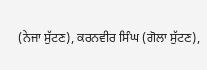(ਨੇਜਾ ਸੁੱਟਣ), ਕਰਨਵੀਰ ਸਿੰਘ (ਗੋਲਾ ਸੁੱਟਣ),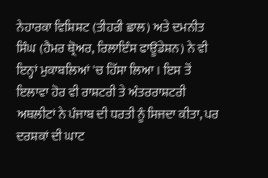ਨੇਹਾਰਕਾ ਵਿਸ਼ਿਸ਼ਟ (ਤੀਹਰੀ ਛਾਲ) ਅਤੇ ਦਮਨੀਤ ਸਿੰਘ (ਹੈਮਰ ਥ੍ਰੋਅਰ, ਰਿਲਾਇੰਸ ਫਾਊਂਡੇਸ਼ਨ) ਨੇ ਵੀ ਇਨ੍ਹਾਂ ਮੁਕਾਬਲਿਆਂ 'ਚ ਹਿੱਸਾ ਲਿਆ। ਇਸ ਤੋਂ ਇਲਾਵਾ ਹੋਰ ਵੀ ਰਾਸ਼ਟਰੀ ਤੇ ਅੰਤਰਰਾਸ਼ਟਰੀ ਅਥਲੀਟਾਂ ਨੇ ਪੰਜਾਬ ਦੀ ਧਰਤੀ ਨੂੰ ਸਿਜਦਾ ਕੀਤਾ, ਪਰ ਦਰਸ਼ਕਾਂ ਦੀ ਘਾਟ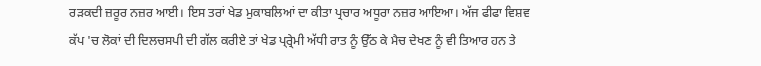ਰੜਕਦੀ ਜ਼ਰੂਰ ਨਜ਼ਰ ਆਈ। ਇਸ ਤਰਾਂ ਖੇਡ ਮੁਕਾਬਲਿਆਂ ਦਾ ਕੀਤਾ ਪ੍ਰਚਾਰ ਅਧੂਰਾ ਨਜ਼ਰ ਆਇਆ। ਅੱਜ ਫੀਫਾ ਵਿਸ਼ਵ ਕੱਪ 'ਚ ਲੋਕਾਂ ਦੀ ਦਿਲਚਸਪੀ ਦੀ ਗੱਲ ਕਰੀਏ ਤਾਂ ਖੇਡ ਪ੍ਰ੍ਰੇਮੀ ਅੱਧੀ ਰਾਤ ਨੂੰ ਉੱਠ ਕੇ ਮੈਚ ਦੇਖਣ ਨੂੰ ਵੀ ਤਿਆਰ ਹਨ ਤੇ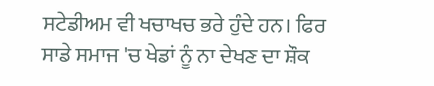ਸਟੇਡੀਅਮ ਵੀ ਖਚਾਖਚ ਭਰੇ ਹੁੰਦੇ ਹਨ। ਫਿਰ ਸਾਡੇ ਸਮਾਜ 'ਚ ਖੇਡਾਂ ਨੂੰ ਨਾ ਦੇਖਣ ਦਾ ਸ਼ੌਕ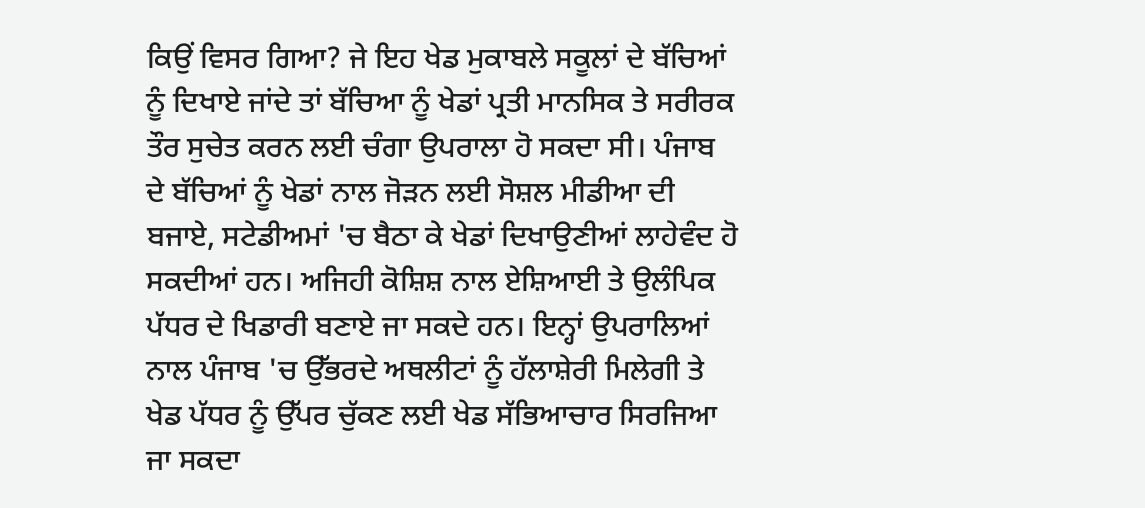ਕਿਉਂ ਵਿਸਰ ਗਿਆ? ਜੇ ਇਹ ਖੇਡ ਮੁਕਾਬਲੇ ਸਕੂਲਾਂ ਦੇ ਬੱਚਿਆਂ ਨੂੰ ਦਿਖਾਏ ਜਾਂਦੇ ਤਾਂ ਬੱਚਿਆ ਨੂੰ ਖੇਡਾਂ ਪ੍ਰਤੀ ਮਾਨਸਿਕ ਤੇ ਸਰੀਰਕ ਤੌਰ ਸੁਚੇਤ ਕਰਨ ਲਈ ਚੰਗਾ ਉਪਰਾਲਾ ਹੋ ਸਕਦਾ ਸੀ। ਪੰਜਾਬ ਦੇ ਬੱਚਿਆਂ ਨੂੰ ਖੇਡਾਂ ਨਾਲ ਜੋੜਨ ਲਈ ਸੋਸ਼ਲ ਮੀਡੀਆ ਦੀ ਬਜਾਏ, ਸਟੇਡੀਅਮਾਂ 'ਚ ਬੈਠਾ ਕੇ ਖੇਡਾਂ ਦਿਖਾਉਣੀਆਂ ਲਾਹੇਵੰਦ ਹੋ ਸਕਦੀਆਂ ਹਨ। ਅਜਿਹੀ ਕੋਸ਼ਿਸ਼ ਨਾਲ ਏਸ਼ਿਆਈ ਤੇ ਉਲੰਪਿਕ ਪੱਧਰ ਦੇ ਖਿਡਾਰੀ ਬਣਾਏ ਜਾ ਸਕਦੇ ਹਨ। ਇਨ੍ਹਾਂ ਉਪਰਾਲਿਆਂ ਨਾਲ ਪੰਜਾਬ 'ਚ ਉੱਭਰਦੇ ਅਥਲੀਟਾਂ ਨੂੰ ਹੱਲਾਸ਼ੇਰੀ ਮਿਲੇਗੀ ਤੇ ਖੇਡ ਪੱਧਰ ਨੂੰ ਉੱਪਰ ਚੁੱਕਣ ਲਈ ਖੇਡ ਸੱਭਿਆਚਾਰ ਸਿਰਜਿਆ ਜਾ ਸਕਦਾ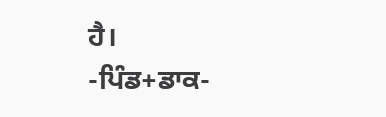ਹੈ।
-ਪਿੰਡ+ਡਾਕ-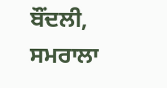ਬੌਂਦਲੀ, ਸਮਰਾਲਾ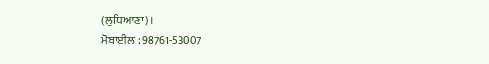(ਲੁਧਿਆਣਾ)।
ਮੋਬਾਈਲ : 98761-53007